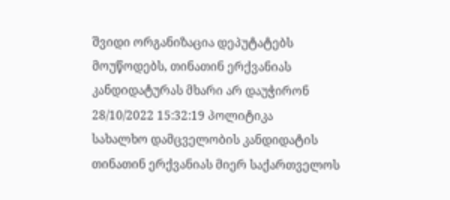შვიდი ორგანიზაცია დეპუტატებს მოუწოდებს, თინათინ ერქვანიას კანდიდატურას მხარი არ დაუჭირონ
28/10/2022 15:32:19 პოლიტიკა
სახალხო დამცველობის კანდიდატის თინათინ ერქვანიას მიერ საქართველოს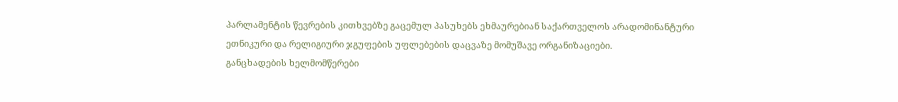პარლამენტის წევრების კითხვებზე გაცემულ პასუხებს ეხმაურებიან საქართველოს არადომინანტური ეთნიკური და რელიგიური ჯგუფების უფლებების დაცვაზე მომუშავე ორგანიზაციები.
განცხადების ხელმომწერები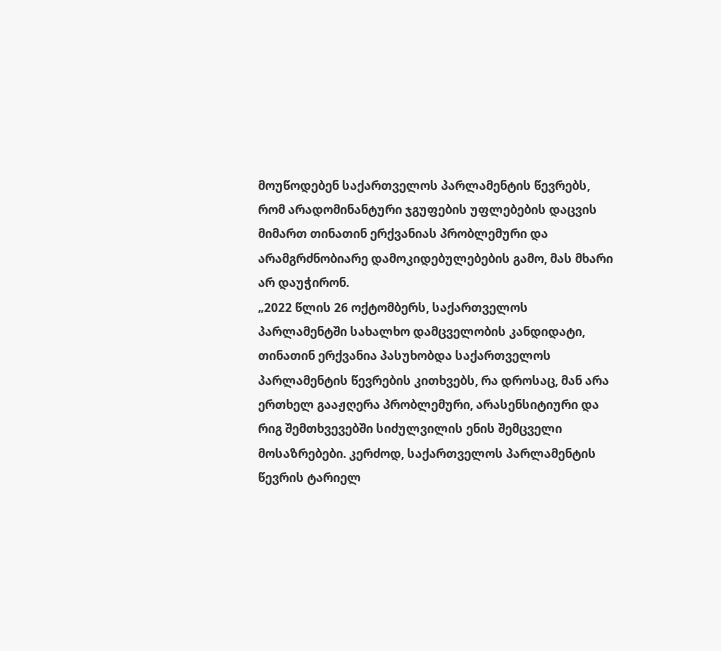მოუწოდებენ საქართველოს პარლამენტის წევრებს, რომ არადომინანტური ჯგუფების უფლებების დაცვის მიმართ თინათინ ერქვანიას პრობლემური და არამგრძნობიარე დამოკიდებულებების გამო, მას მხარი არ დაუჭირონ.
„2022 წლის 26 ოქტომბერს, საქართველოს პარლამენტში სახალხო დამცველობის კანდიდატი, თინათინ ერქვანია პასუხობდა საქართველოს პარლამენტის წევრების კითხვებს, რა დროსაც, მან არა ერთხელ გააჟღერა პრობლემური, არასენსიტიური და რიგ შემთხვევებში სიძულვილის ენის შემცველი მოსაზრებები. კერძოდ, საქართველოს პარლამენტის წევრის ტარიელ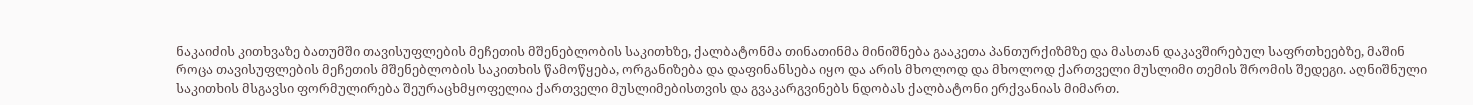ნაკაიძის კითხვაზე ბათუმში თავისუფლების მეჩეთის მშენებლობის საკითხზე, ქალბატონმა თინათინმა მინიშნება გააკეთა პანთურქიზმზე და მასთან დაკავშირებულ საფრთხეებზე, მაშინ როცა თავისუფლების მეჩეთის მშენებლობის საკითხის წამოწყება, ორგანიზება და დაფინანსება იყო და არის მხოლოდ და მხოლოდ ქართველი მუსლიმი თემის შრომის შედეგი. აღნიშნული საკითხის მსგავსი ფორმულირება შეურაცხმყოფელია ქართველი მუსლიმებისთვის და გვაკარგვინებს ნდობას ქალბატონი ერქვანიას მიმართ.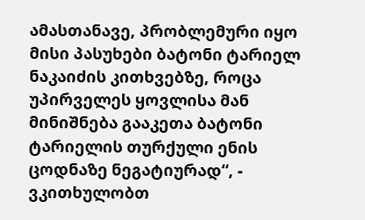ამასთანავე, პრობლემური იყო მისი პასუხები ბატონი ტარიელ ნაკაიძის კითხვებზე, როცა უპირველეს ყოვლისა მან მინიშნება გააკეთა ბატონი ტარიელის თურქული ენის ცოდნაზე ნეგატიურად“, - ვკითხულობთ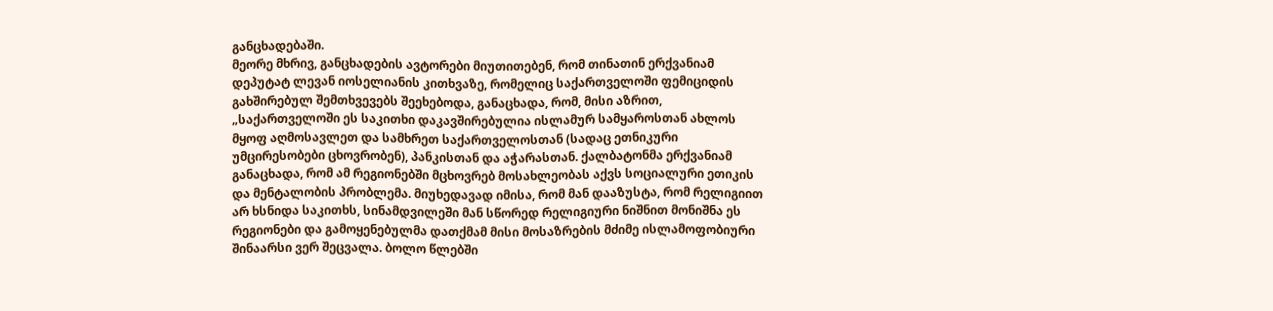განცხადებაში.
მეორე მხრივ, განცხადების ავტორები მიუთითებენ, რომ თინათინ ერქვანიამ დეპუტატ ლევან იოსელიანის კითხვაზე, რომელიც საქართველოში ფემიციდის გახშირებულ შემთხვევებს შეეხებოდა, განაცხადა, რომ, მისი აზრით, „საქართველოში ეს საკითხი დაკავშირებულია ისლამურ სამყაროსთან ახლოს მყოფ აღმოსავლეთ და სამხრეთ საქართველოსთან (სადაც ეთნიკური უმცირესობები ცხოვრობენ), პანკისთან და აჭარასთან. ქალბატონმა ერქვანიამ განაცხადა, რომ ამ რეგიონებში მცხოვრებ მოსახლეობას აქვს სოციალური ეთიკის და მენტალობის პრობლემა. მიუხედავად იმისა, რომ მან დააზუსტა, რომ რელიგიით არ ხსნიდა საკითხს, სინამდვილეში მან სწორედ რელიგიური ნიშნით მონიშნა ეს რეგიონები და გამოყენებულმა დათქმამ მისი მოსაზრების მძიმე ისლამოფობიური შინაარსი ვერ შეცვალა. ბოლო წლებში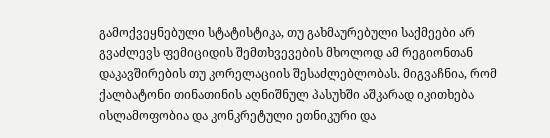გამოქვეყნებული სტატისტიკა, თუ გახმაურებული საქმეები არ გვაძლევს ფემიციდის შემთხვევების მხოლოდ ამ რეგიონთან დაკავშირების თუ კორელაციის შესაძლებლობას. მიგვაჩნია, რომ ქალბატონი თინათინის აღნიშნულ პასუხში აშკარად იკითხება ისლამოფობია და კონკრეტული ეთნიკური და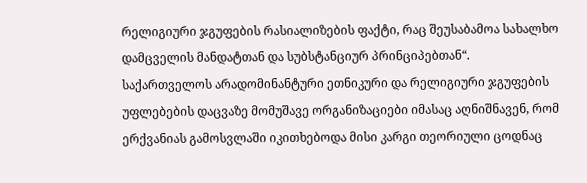რელიგიური ჯგუფების რასიალიზების ფაქტი, რაც შეუსაბამოა სახალხო დამცველის მანდატთან და სუბსტანციურ პრინციპებთან“.
საქართველოს არადომინანტური ეთნიკური და რელიგიური ჯგუფების უფლებების დაცვაზე მომუშავე ორგანიზაციები იმასაც აღნიშნავენ, რომ ერქვანიას გამოსვლაში იკითხებოდა მისი კარგი თეორიული ცოდნაც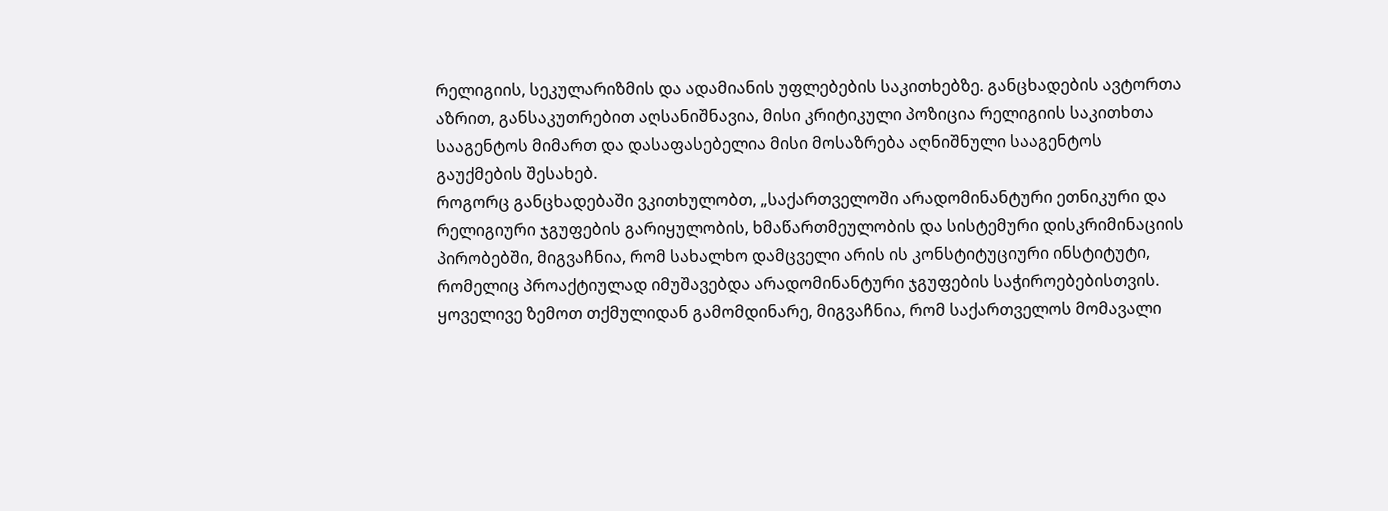რელიგიის, სეკულარიზმის და ადამიანის უფლებების საკითხებზე. განცხადების ავტორთა აზრით, განსაკუთრებით აღსანიშნავია, მისი კრიტიკული პოზიცია რელიგიის საკითხთა სააგენტოს მიმართ და დასაფასებელია მისი მოსაზრება აღნიშნული სააგენტოს გაუქმების შესახებ.
როგორც განცხადებაში ვკითხულობთ, „საქართველოში არადომინანტური ეთნიკური და რელიგიური ჯგუფების გარიყულობის, ხმაწართმეულობის და სისტემური დისკრიმინაციის პირობებში, მიგვაჩნია, რომ სახალხო დამცველი არის ის კონსტიტუციური ინსტიტუტი, რომელიც პროაქტიულად იმუშავებდა არადომინანტური ჯგუფების საჭიროებებისთვის.
ყოველივე ზემოთ თქმულიდან გამომდინარე, მიგვაჩნია, რომ საქართველოს მომავალი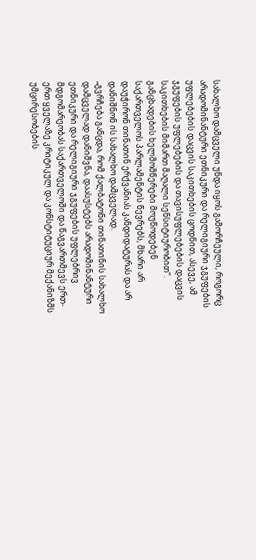სახალხო დამცველი უნდა იყოს გამორჩეული, როგორც არადომინანტური ეთნიკური და რელიგიური ჯგუფების უფლებების დაცვის საკითხების ცოდნით, ასევე, ამ ჯგუფების უფლებების და თავისუფლებების დაცვის საკითხების მიმართ მაღალი სენსიტიურობით“.
განცხადების ხელმომწერები მოუწოდებენ საქართველოს პარლამენტის წევრებს, მხარი არ დაუჭირონ თინათინ ერქვანიას კანდიდატურას და არ დანიშნონ ის სახალხო დამცველად.
„გვრჩება განცდა, რომ ქალბატონი თინათინის სახალხო დამცველად დანიშვნა, დაასუსტებს არადომინანტური ეთნიკური და რელიგიური ჯგუფების უფლებრივ მდგომარეობას საქართველოში და წაგვართმევს ერთ-ერთ ყველაზე კრიტიკულ და კონსტიტუციურ მექანიზმს უმცირესობების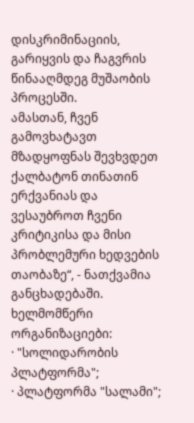დისკრიმინაციის, გარიყვის და ჩაგვრის წინააღმდეგ მუშაობის პროცესში.
ამასთან, ჩვენ გამოვხატავთ მზადყოფნას შევხვდეთ ქალბატონ თინათინ ერქვანიას და ვესაუბროთ ჩვენი კრიტიკისა და მისი პრობლემური ხედვების თაობაზე“, - ნათქვამია განცხადებაში.
ხელმომწერი ორგანიზაციები:
· "სოლიდარობის პლატფორმა";
· პლატფორმა "სალამი";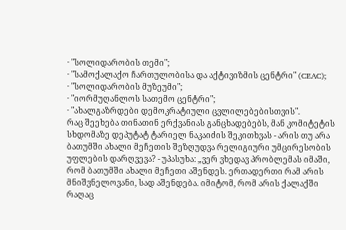· "სოლიდარობის თემი";
· "სამოქალაქო ჩართულობისა და აქტივიზმის ცენტრი" (CEAC);
· "სოლიდარობის მუზეუმი";
· "იორმუღანლოს სათემო ცენტრი";
· "ახალგაზრდები დემოკრატიული ცვლილებებისთვის".
რაც შეეხება თინათინ ერქვანიას განცხადებებს, მან კომიტეტის სხდომაზე დეპუტატ ტარიელ ნაკაიძის შეკითხვას - არის თუ არა ბათუმში ახალი მეჩეთის შეზღუდვა რელიგიური უმცირესობის უფლების დარღვევა? - უპასუხა: „ვერ ვხედავ პრობლემას იმაში, რომ ბათუმში ახალი მეჩეთი აშენდეს. ერთადერთი რამ არის მნიშვნელოვანი, სად აშენდება. იმიტომ, რომ არის ქალაქში რაღაც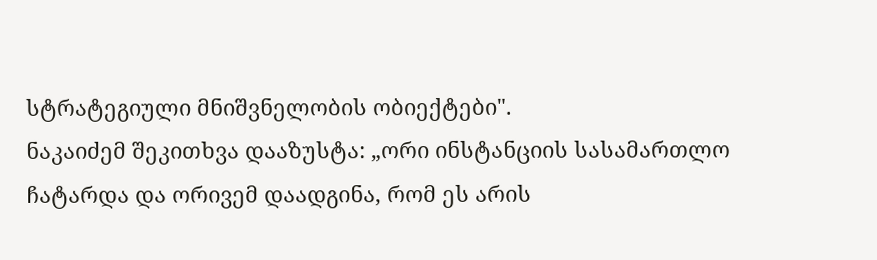სტრატეგიული მნიშვნელობის ობიექტები".
ნაკაიძემ შეკითხვა დააზუსტა: „ორი ინსტანციის სასამართლო ჩატარდა და ორივემ დაადგინა, რომ ეს არის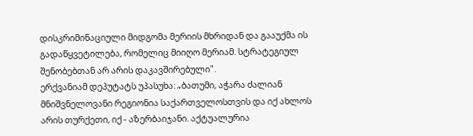დისკრიმინაციული მიდგომა მერიის მხრიდან და გააუქმა ის გადაწყვეტილება, რომელიც მიიღო მერიამ. სტრატეგიულ შენობებთან არ არის დაკავშირებული".
ერქვანიამ დეპუტატს უპასუხა: „ბათუმი, აჭარა ძალიან მნიშვნელოვანი რეგიონია საქართველოსთვის და იქ ახლოს არის თურქეთი, იქ - აზერბაიჯანი. აქტუალურია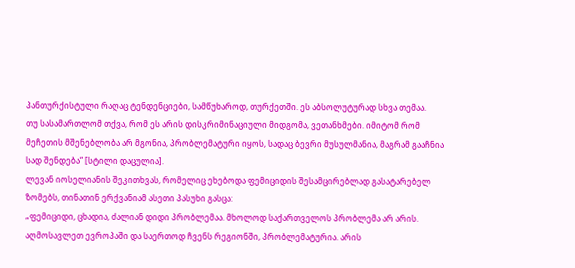პანთურქისტული რაღაც ტენდენციები, სამწუხაროდ, თურქეთში. ეს აბსოლუტურად სხვა თემაა.
თუ სასამართლომ თქვა, რომ ეს არის დისკრიმინაციული მიდგომა, ვეთანხმები. იმიტომ რომ მეჩეთის მშენებლობა არ მგონია, პრობლემატური იყოს, სადაც ბევრი მუსულმანია, მაგრამ გააჩნია სად შენდება“ [სტილი დაცულია].
ლევან იოსელიანის შეკითხვას, რომელიც ეხებოდა ფემიციდის შესამცირებლად გასატარებელ ზომებს, თინათინ ერქვანიამ ასეთი პასუხი გასცა:
„ფემიციდი, ცხადია, ძალიან დიდი პრობლემაა. მხოლოდ საქართველოს პრობლემა არ არის. აღმოსავლეთ ევროპაში და საერთოდ ჩვენს რეგიონში, პრობლემატურია. არის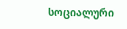სოციალური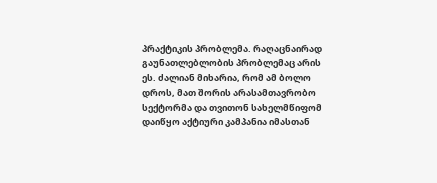პრაქტიკის პრობლემა. რაღაცნაირად გაუნათლებლობის პრობლემაც არის ეს. ძალიან მიხარია, რომ ამ ბოლო დროს, მათ შორის არასამთავრობო სექტორმა და თვითონ სახელმწიფომ დაიწყო აქტიური კამპანია იმასთან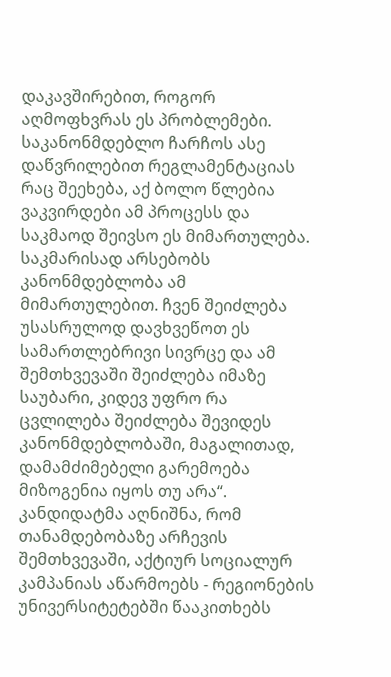დაკავშირებით, როგორ აღმოფხვრას ეს პრობლემები. საკანონმდებლო ჩარჩოს ასე დაწვრილებით რეგლამენტაციას რაც შეეხება, აქ ბოლო წლებია ვაკვირდები ამ პროცესს და საკმაოდ შეივსო ეს მიმართულება. საკმარისად არსებობს კანონმდებლობა ამ მიმართულებით. ჩვენ შეიძლება უსასრულოდ დავხვეწოთ ეს სამართლებრივი სივრცე და ამ შემთხვევაში შეიძლება იმაზე საუბარი, კიდევ უფრო რა ცვლილება შეიძლება შევიდეს კანონმდებლობაში, მაგალითად, დამამძიმებელი გარემოება მიზოგენია იყოს თუ არა“.
კანდიდატმა აღნიშნა, რომ თანამდებობაზე არჩევის შემთხვევაში, აქტიურ სოციალურ კამპანიას აწარმოებს - რეგიონების უნივერსიტეტებში წააკითხებს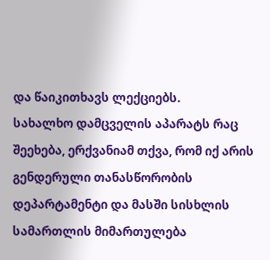და წაიკითხავს ლექციებს.
სახალხო დამცველის აპარატს რაც შეეხება, ერქვანიამ თქვა, რომ იქ არის გენდერული თანასწორობის დეპარტამენტი და მასში სისხლის სამართლის მიმართულება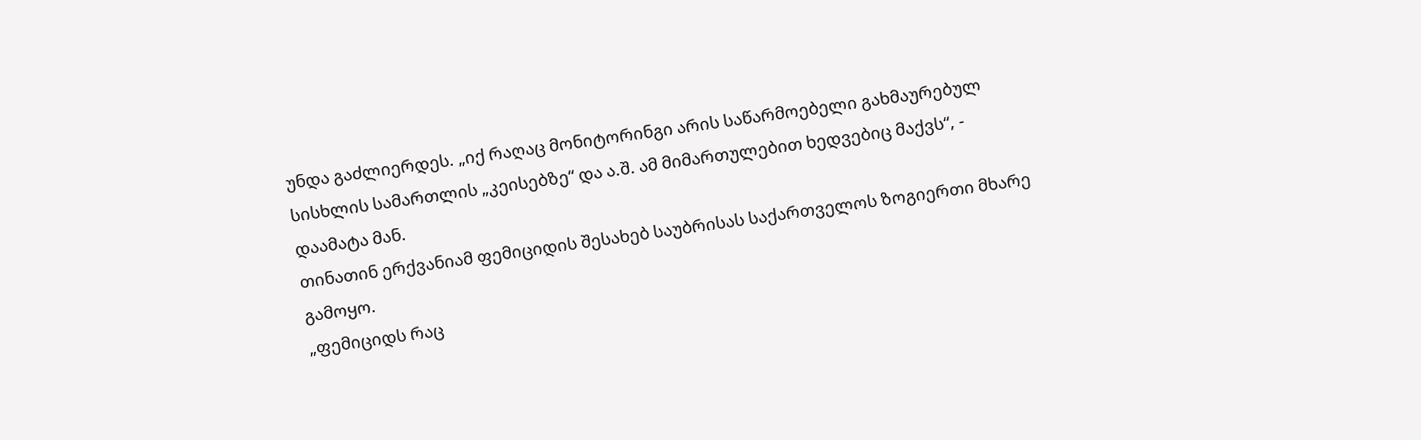უნდა გაძლიერდეს. „იქ რაღაც მონიტორინგი არის საწარმოებელი გახმაურებულ სისხლის სამართლის „კეისებზე“ და ა.შ. ამ მიმართულებით ხედვებიც მაქვს“, - დაამატა მან.
თინათინ ერქვანიამ ფემიციდის შესახებ საუბრისას საქართველოს ზოგიერთი მხარე გამოყო.
„ფემიციდს რაც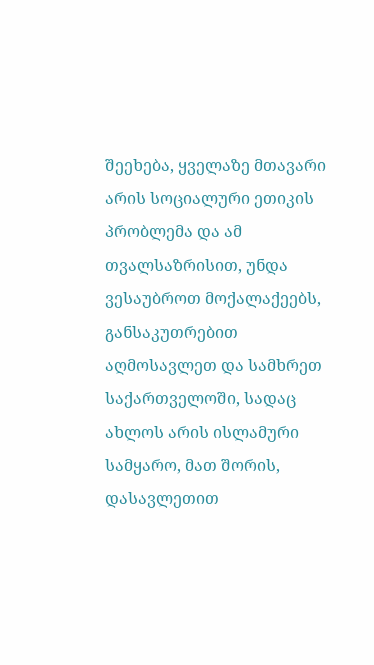შეეხება, ყველაზე მთავარი არის სოციალური ეთიკის პრობლემა და ამ თვალსაზრისით, უნდა ვესაუბროთ მოქალაქეებს, განსაკუთრებით აღმოსავლეთ და სამხრეთ საქართველოში, სადაც ახლოს არის ისლამური სამყარო, მათ შორის, დასავლეთით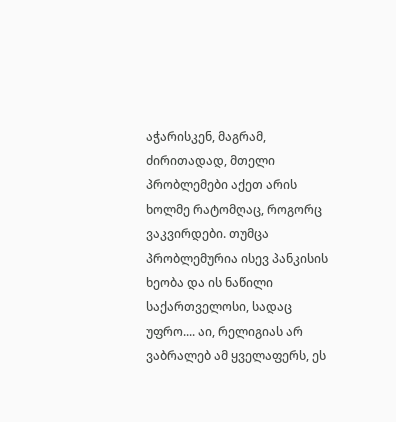აჭარისკენ, მაგრამ, ძირითადად, მთელი პრობლემები აქეთ არის ხოლმე რატომღაც, როგორც ვაკვირდები. თუმცა პრობლემურია ისევ პანკისის ხეობა და ის ნაწილი საქართველოსი, სადაც უფრო.... აი, რელიგიას არ ვაბრალებ ამ ყველაფერს, ეს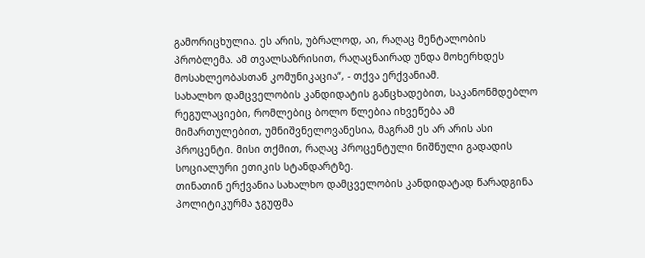გამორიცხულია. ეს არის, უბრალოდ, აი, რაღაც მენტალობის პრობლემა. ამ თვალსაზრისით, რაღაცნაირად უნდა მოხერხდეს მოსახლეობასთან კომუნიკაცია“, - თქვა ერქვანიამ.
სახალხო დამცველობის კანდიდატის განცხადებით, საკანონმდებლო რეგულაციები, რომლებიც ბოლო წლებია იხვეწება ამ მიმართულებით, უმნიშვნელოვანესია, მაგრამ ეს არ არის ასი პროცენტი. მისი თქმით, რაღაც პროცენტული ნიშნული გადადის სოციალური ეთიკის სტანდარტზე.
თინათინ ერქვანია სახალხო დამცველობის კანდიდატად წარადგინა პოლიტიკურმა ჯგუფმა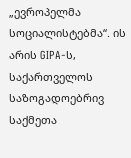„ევროპელმა სოციალისტებმა“. ის არის GIPA-ს, საქართველოს საზოგადოებრივ საქმეთა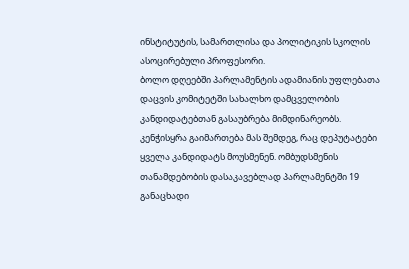ინსტიტუტის, სამართლისა და პოლიტიკის სკოლის ასოცირებული პროფესორი.
ბოლო დღეებში პარლამენტის ადამიანის უფლებათა დაცვის კომიტეტში სახალხო დამცველობის კანდიდატებთან გასაუბრება მიმდინარეობს.
კენჭისყრა გაიმართება მას შემდეგ, რაც დეპუტატები ყველა კანდიდატს მოუსმენენ. ომბუდსმენის თანამდებობის დასაკავებლად პარლამენტში 19 განაცხადი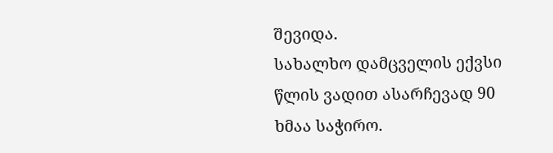შევიდა.
სახალხო დამცველის ექვსი წლის ვადით ასარჩევად 90 ხმაა საჭირო.